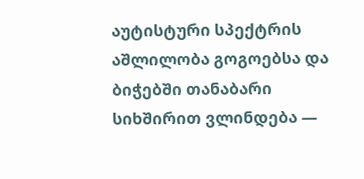აუტისტური სპექტრის აშლილობა გოგოებსა და ბიჭებში თანაბარი სიხშირით ვლინდება —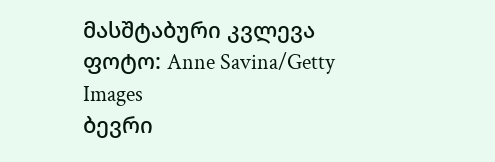მასშტაბური კვლევა
ფოტო: Anne Savina/Getty Images
ბევრი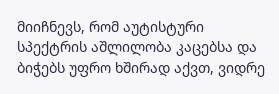მიიჩნევს, რომ აუტისტური სპექტრის აშლილობა კაცებსა და ბიჭებს უფრო ხშირად აქვთ, ვიდრე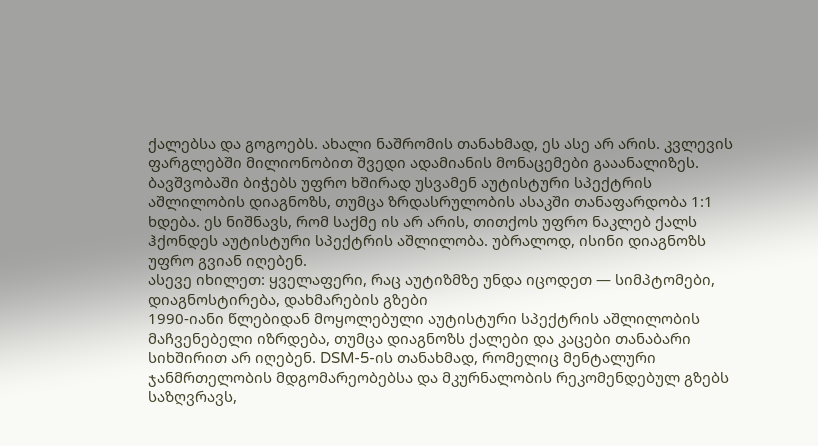ქალებსა და გოგოებს. ახალი ნაშრომის თანახმად, ეს ასე არ არის. კვლევის ფარგლებში მილიონობით შვედი ადამიანის მონაცემები გააანალიზეს.
ბავშვობაში ბიჭებს უფრო ხშირად უსვამენ აუტისტური სპექტრის აშლილობის დიაგნოზს, თუმცა ზრდასრულობის ასაკში თანაფარდობა 1:1 ხდება. ეს ნიშნავს, რომ საქმე ის არ არის, თითქოს უფრო ნაკლებ ქალს ჰქონდეს აუტისტური სპექტრის აშლილობა. უბრალოდ, ისინი დიაგნოზს უფრო გვიან იღებენ.
ასევე იხილეთ: ყველაფერი, რაც აუტიზმზე უნდა იცოდეთ — სიმპტომები, დიაგნოსტირება, დახმარების გზები
1990-იანი წლებიდან მოყოლებული აუტისტური სპექტრის აშლილობის მაჩვენებელი იზრდება, თუმცა დიაგნოზს ქალები და კაცები თანაბარი სიხშირით არ იღებენ. DSM-5-ის თანახმად, რომელიც მენტალური ჯანმრთელობის მდგომარეობებსა და მკურნალობის რეკომენდებულ გზებს საზღვრავს,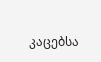კაცებსა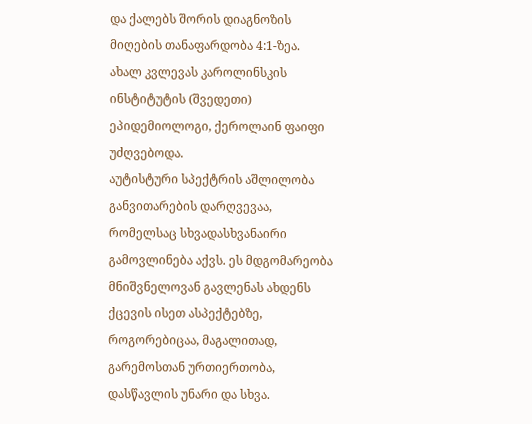და ქალებს შორის დიაგნოზის მიღების თანაფარდობა 4:1-ზეა.
ახალ კვლევას კაროლინსკის ინსტიტუტის (შვედეთი) ეპიდემიოლოგი, ქეროლაინ ფაიფი უძღვებოდა.
აუტისტური სპექტრის აშლილობა განვითარების დარღვევაა, რომელსაც სხვადასხვანაირი გამოვლინება აქვს. ეს მდგომარეობა მნიშვნელოვან გავლენას ახდენს ქცევის ისეთ ასპექტებზე, როგორებიცაა, მაგალითად, გარემოსთან ურთიერთობა, დასწავლის უნარი და სხვა.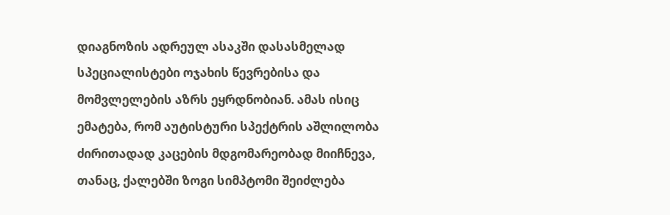დიაგნოზის ადრეულ ასაკში დასასმელად სპეციალისტები ოჯახის წევრებისა და მომვლელების აზრს ეყრდნობიან. ამას ისიც ემატება, რომ აუტისტური სპექტრის აშლილობა ძირითადად კაცების მდგომარეობად მიიჩნევა, თანაც, ქალებში ზოგი სიმპტომი შეიძლება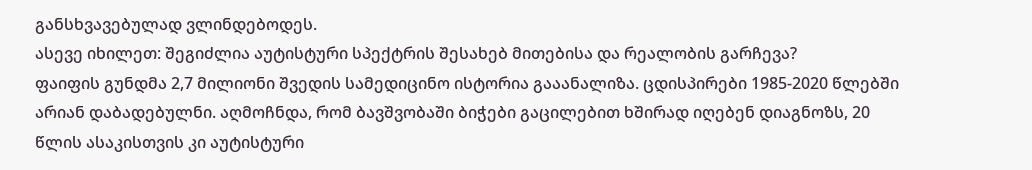განსხვავებულად ვლინდებოდეს.
ასევე იხილეთ: შეგიძლია აუტისტური სპექტრის შესახებ მითებისა და რეალობის გარჩევა?
ფაიფის გუნდმა 2,7 მილიონი შვედის სამედიცინო ისტორია გააანალიზა. ცდისპირები 1985-2020 წლებში არიან დაბადებულნი. აღმოჩნდა, რომ ბავშვობაში ბიჭები გაცილებით ხშირად იღებენ დიაგნოზს, 20 წლის ასაკისთვის კი აუტისტური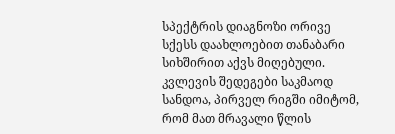სპექტრის დიაგნოზი ორივე სქესს დაახლოებით თანაბარი სიხშირით აქვს მიღებული.
კვლევის შედეგები საკმაოდ სანდოა, პირველ რიგში იმიტომ, რომ მათ მრავალი წლის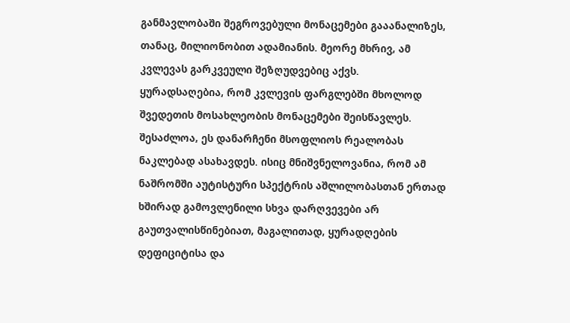განმავლობაში შეგროვებული მონაცემები გააანალიზეს, თანაც, მილიონობით ადამიანის. მეორე მხრივ, ამ კვლევას გარკვეული შეზღუდვებიც აქვს.
ყურადსაღებია, რომ კვლევის ფარგლებში მხოლოდ შვედეთის მოსახლეობის მონაცემები შეისწავლეს. შესაძლოა, ეს დანარჩენი მსოფლიოს რეალობას ნაკლებად ასახავდეს. ისიც მნიშვნელოვანია, რომ ამ ნაშრომში აუტისტური სპექტრის აშლილობასთან ერთად ხშირად გამოვლენილი სხვა დარღვევები არ გაუთვალისწინებიათ, მაგალითად, ყურადღების დეფიციტისა და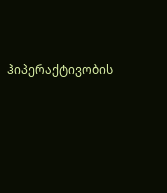ჰიპერაქტივობის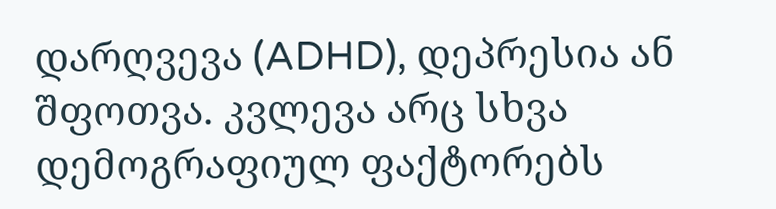დარღვევა (ADHD), დეპრესია ან შფოთვა. კვლევა არც სხვა დემოგრაფიულ ფაქტორებს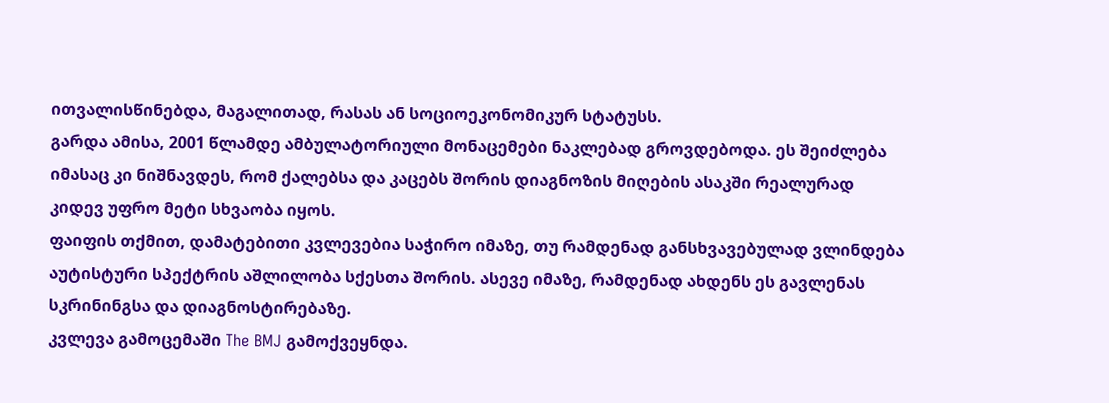ითვალისწინებდა, მაგალითად, რასას ან სოციოეკონომიკურ სტატუსს.
გარდა ამისა, 2001 წლამდე ამბულატორიული მონაცემები ნაკლებად გროვდებოდა. ეს შეიძლება იმასაც კი ნიშნავდეს, რომ ქალებსა და კაცებს შორის დიაგნოზის მიღების ასაკში რეალურად კიდევ უფრო მეტი სხვაობა იყოს.
ფაიფის თქმით, დამატებითი კვლევებია საჭირო იმაზე, თუ რამდენად განსხვავებულად ვლინდება აუტისტური სპექტრის აშლილობა სქესთა შორის. ასევე იმაზე, რამდენად ახდენს ეს გავლენას სკრინინგსა და დიაგნოსტირებაზე.
კვლევა გამოცემაში The BMJ გამოქვეყნდა.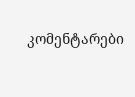კომენტარები